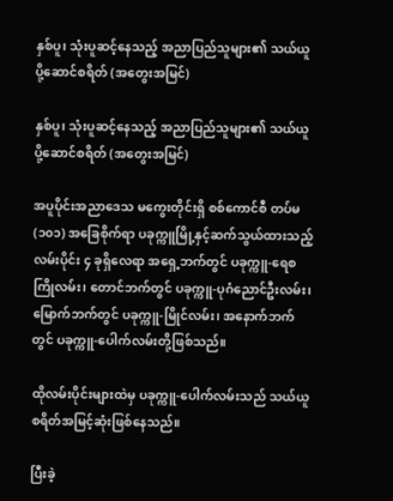နှစ်ပူ၊ သုံးပူဆင့်နေသည့် အညာပြည်သူများ၏ သယ်ယူပို့‌ဆောင်စရိတ် (အတွေးအမြင်)

နှစ်ပူ၊ သုံးပူဆင့်နေသည့် အညာပြည်သူများ၏ သယ်ယူပို့‌ဆောင်စရိတ် (အတွေးအမြင်)

အပူပိုင်းအညာဒေသ မကွေးတိုင်းရှိ စစ်ကောင်စီ တပ်မ(၁၀၁) အခြေစိုက်ရာ ပခုက္ကူမြို့နှင့်ဆက်သွယ်ထားသည့် လမ်းပိုင်း ၄ ခုရှိလေရာ အရှေ့ဘက်တွင် ပခုက္ကူ-ရေစကြိုလမ်း၊ တောင်ဘက်တွင် ပခုက္ကူ-ပုဂံညောင်ဦးလမ်း၊ မြောက်ဘက်တွင် ပခုက္ကူ-မြိုင်လမ်း၊ အနောက်ဘက်တွင် ပခုက္ကူ-ပေါက်လမ်းတို့ဖြစ်သည်။

ထိုလမ်းပိုင်းများထဲမှ ပခုက္ကူ-ပေါက်လမ်းသည် သယ်ယူစရိတ်အမြင့်ဆုံးဖြစ်‌နေသည်။

ပြီးခဲ့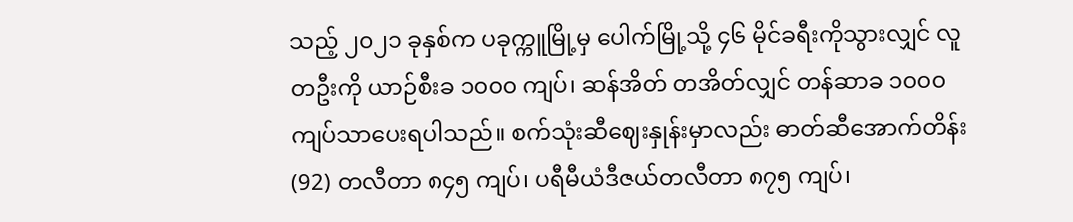သည့် ၂၀၂၁ ခုနှစ်က ပခုက္ကူမြို့မှ ပေါက်မြို့သို့ ၄၆ မိုင်ခရီးကိုသွားလျှင် လူတဦးကို ယာဉ်စီးခ ၁၀၀၀ ကျပ်၊ ဆန်အိတ် တအိတ်လျှင် တန်ဆာခ ၁၀၀၀ ကျပ်သာပေးရပါသည်။ စက်သုံးဆီဈေးနှုန်းမှာလည်း ဓာတ်ဆီအောက်တိန်း(92) တလီတာ ၈၄၅ ကျပ်၊ ပရီမီယံဒီဇယ်တလီတာ ၈၇၅ ကျပ်၊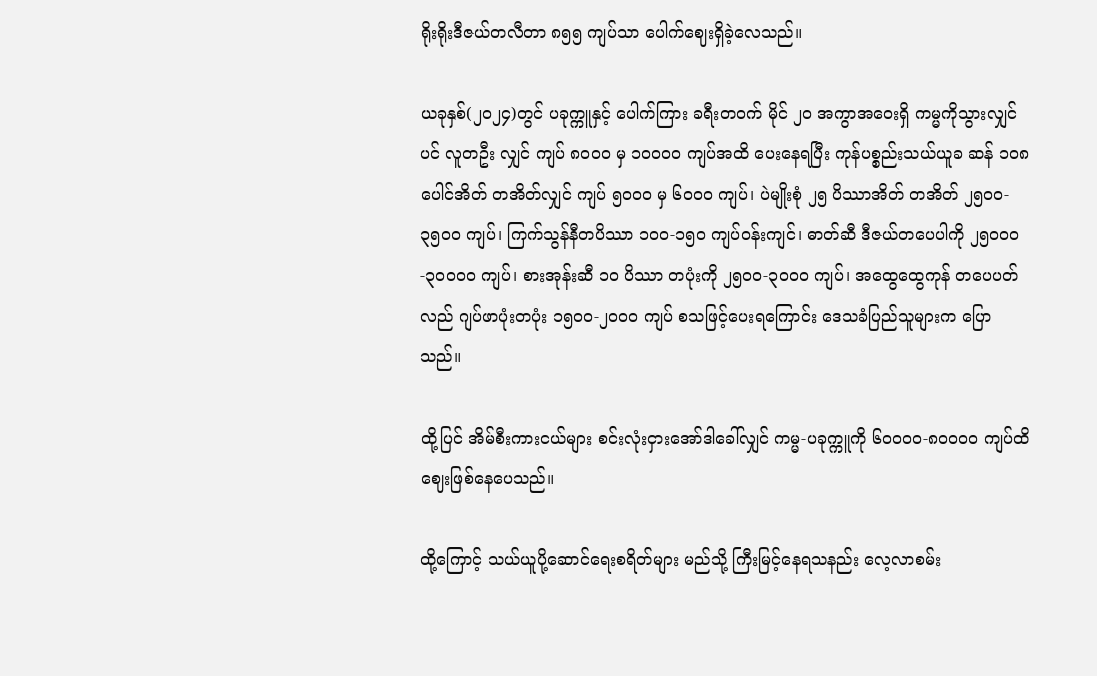ရိုးရိုးဒီဇယ်တလီတာ ၈၅၅ ကျပ်သာ ပေါက်ဈေးရှိခဲ့လေသည်။

ယခုနှစ်(၂၀၂၄)တွင် ပခုက္ကူနှင့် ပေါက်ကြား ခရီးတဝက် မိုင် ၂၀ အကွာအဝေးရှိ ကမ္မကိုသွားလျှင်ပင် လူတဦး လျှင် ကျပ် ၈၀၀၀ မှ ၁၀၀၀၀ ကျပ်အထိ ပေး‌နေရပြီး ကုန်ပစ္စည်းသယ်ယူခ ဆန် ၁၀၈ ပေါင်အိတ် တအိတ်လျှင် ကျပ် ၅၀၀၀ မှ ၆၀၀၀ ကျပ်၊ ပဲမျိုးစုံ ၂၅ ပိဿာအိတ် တအိတ် ၂၅၀၀- ၃၅၀၀ ကျပ်၊ ကြက်သွန်နီတပိဿာ ၁၀၀-၁၅၀ ကျပ်ဝန်းကျင်၊ ဓာတ်ဆီ ဒီဇယ်တပေပါကို ၂၅၀၀၀-၃၀၀၀၀ ကျပ်၊ စားအုန်းဆီ ၁၀ ပိဿာ တပုံးကို ၂၅၀၀-၃၀၀၀ ကျပ်၊ အထွေထွေကုန် တပေပတ်လည် ဂျပ်ဖာပုံးတပုံး ၁၅၀၀-၂၀၀၀ ကျပ် စသဖြင့်ပေးရ‌ကြောင်း ဒေသခံပြည်သူများက ပြောသည်။

ထို့ပြင် အိမ်စီးကားငယ်များ စင်းလုံးငှားအော်ဒါခေါ်လျှင် ကမ္မ-ပခုက္ကူကို ၆၀၀၀၀-၈၀၀၀၀ ကျပ်ထိ ဈေးဖြစ်နေပေသည်။

ထို့ကြောင့် သယ်ယူပို့ဆောင်ရေးစရိတ်များ မည်သို့ ကြီးမြင့်နေရသနည်း လေ့လာစမ်း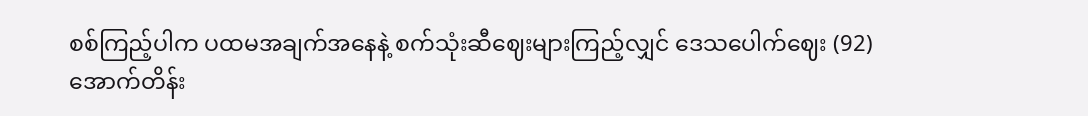စစ်ကြည့်ပါက ပထမအချက်အနေနဲ့ စက်သုံးဆီဈေးများကြည့်လျှင် ဒေသပေါက်ဈေး (92)အောက်တိန်း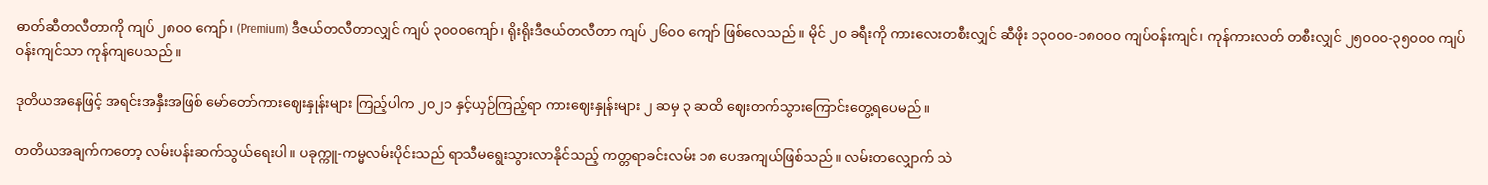ဓာတ်ဆီတလီတာကို ကျပ် ၂၈၀၀ ကျော်၊ (Premium) ဒီဇယ်တလီတာလျှင် ကျပ် ၃၀၀၀ကျော်၊ ရိုးရိုးဒီဇယ်တလီတာ ကျပ် ၂၆၀၀ ကျော် ဖြစ်လေသည်။ မိုင် ၂၀ ခရီးကို ကားလေးတစီးလျှင် ဆီဖိုး ၁၃၀၀၀-၁၈၀၀၀ ကျပ်ဝန်းကျင်၊ ကုန်ကားလတ် တစီးလျှင် ၂၅၀၀၀-၃၅၀၀၀ ကျပ်ဝန်းကျင်သာ ကုန်ကျပေသည်။

ဒုတိယအနေဖြင့် အရင်းအနှီးအဖြစ် မော်တော်ကားဈေးနှုန်းများ ကြည့်ပါက ၂၀၂၁ နှင့်ယှဉ်ကြည့်ရာ ကားဈေးနှုန်းများ ၂ ဆမှ ၃ ဆထိ ဈေးတက်သွားကြောင်းတွေ့ရပေမည်။

တတိယအချက်ကတော့ လမ်းပန်းဆက်သွယ်ရေးပါ။ ပခုက္ကူ-ကမ္မလမ်းပိုင်းသည် ရာသီမရွေးသွားလာနိုင်သည့် ကတ္တရာခင်းလမ်း ၁၈ ပေအကျယ်ဖြစ်သည်။ လမ်းတလျှောက် သဲ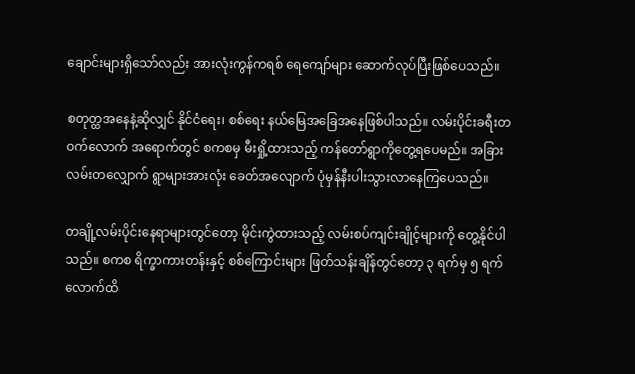ချောင်း‌များရှိသော်လည်း အားလုံးကွန်ကရစ် ရေကျော်များ ဆောက်လုပ်ပြီးဖြစ်ပေသည်။

စတုတ္ထအနေနဲ့ဆိုလျှင် နိုင်ငံရေး၊ စစ်ရေး နယ်မြေအခြေ‌အနေဖြစ်ပါသည်။ လမ်းပိုင်းခရီးတဝက်‌‌လောက် အရောက်တွင် စကစမှ မီးရှို့ထားသည့် ကန်တော်ရွာကိုတွေ့ရပေမည်။ အခြား လမ်းတလျှောက် ရွာများအားလုံး ခေတ်အလျောက် ပုံမှန်နီးပါးသွားလာနေကြပေသည်။

တချို့လမ်းပိုင်းနေရာများတွင်တော့ မိုင်းကွဲထားသည့် လမ်းစပ်ကျင်းချိုင့်များကို တွေ့နိုင်ပါသည်။ စကစ ရိက္ခာကားတန်းနှင့် စစ်ကြောင်းများ ဖြတ်သန်းချိန်တွင်တော့ ၃ ရက်မှ ၅ ရက်လောက်ထိ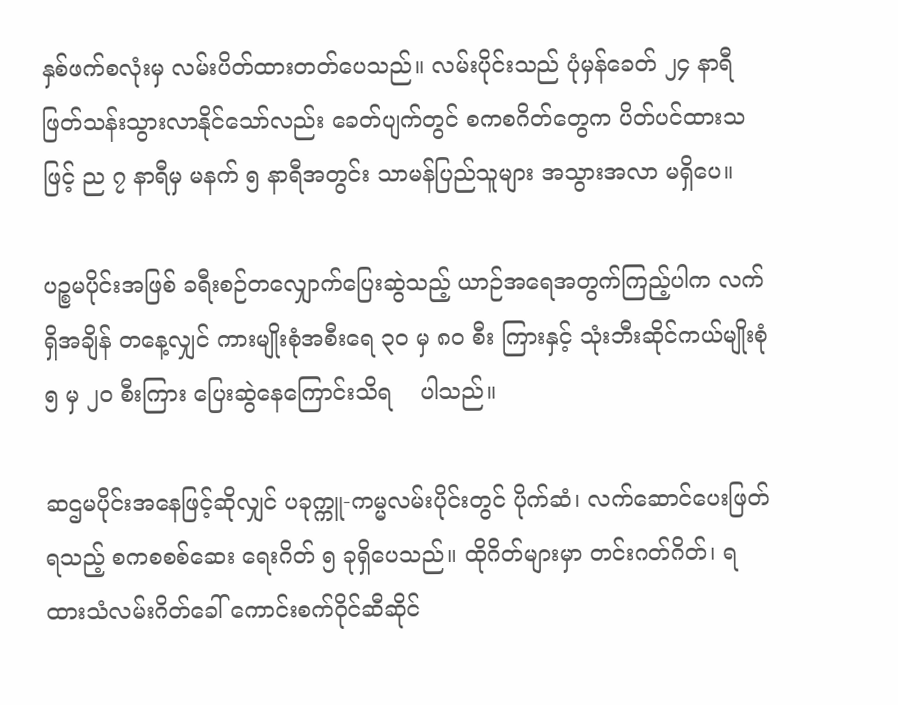နှစ်ဖက်စလုံးမှ လမ်းပိတ်ထားတတ်ပေသည်။ လမ်းပိုင်းသည် ပုံမှန်ခေတ် ၂၄ နာရီ ဖြတ်သန်းသွားလာနိုင်သော်လည်း ခေတ်ပျက်တွင် စကစဂိတ်တွေက ပိတ်ပင်ထားသဖြင့် ည ၇ နာရီမှ မနက် ၅ နာရီအတွင်း သာမန်ပြည်သူများ အသွားအလာ မရှိပေ။

ပဉ္စမပိုင်းအဖြစ် ခရီးစဉ်တလျှောက်ပြေးဆွဲသည့် ယာဉ်အရေအတွက်ကြည့်ပါက လက်ရှိအချိန် တနေ့လျှင် ကားမျိုးစုံအစီးရေ ၃၀ မှ ၈၀ စီး ကြားနှင့် သုံးဘီးဆိုင်ကယ်မျိုးစုံ ၅ မှ ၂၀ စီးကြား ပြေးဆွဲနေကြောင်းသိရ    ပါသည်။

ဆဌမပိုင်းအနေဖြင့်ဆိုလျှင် ပခုက္ကူ-ကမ္မလမ်းပိုင်းတွင် ပိုက်ဆံ၊ လက်ဆောင်ပေးဖြတ်ရသည့် စကစစစ်‌ဆေး ရေးဂိတ် ၅ ခုရှိပေသည်။ ထိုဂိတ်များမှာ တင်းဂတ်ဂိတ်၊ ရထားသံလမ်းဂိတ်ခေါ် ကောင်းစက်ဝိုင်ဆီဆိုင်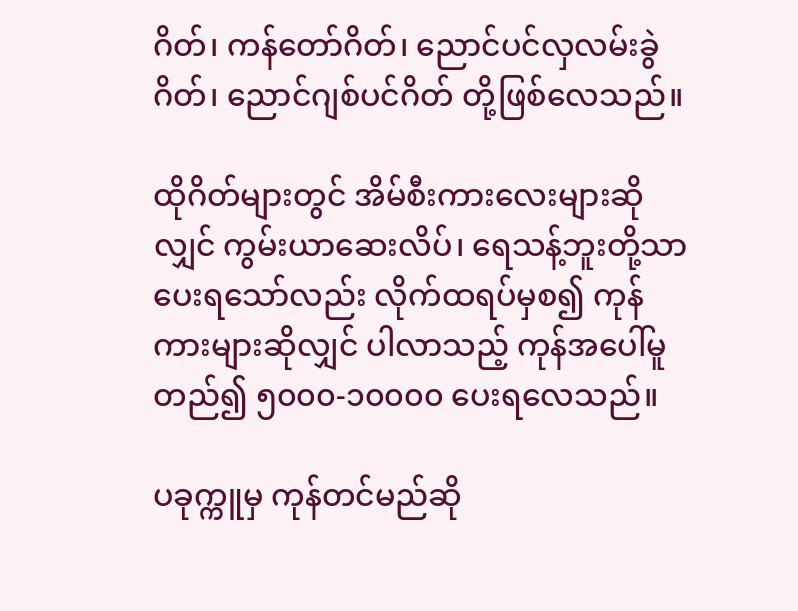ဂိတ်၊ ကန်တော်ဂိတ်၊ ညောင်ပင်လှလမ်းခွဲဂိတ်၊ ညောင်ဂျစ်ပင်ဂိတ် တို့ဖြစ်လေသည်။

ထိုဂိတ်များတွင် အိမ်စီးကားလေးများဆိုလျှင် ကွမ်းယာဆေးလိပ်၊ ရေသန့်ဘူးတို့သာ ပေးရသော်လည်း လိုက်ထရပ်မှစ၍ ကုန်ကားများဆိုလျှင် ပါလာသည့် ကုန်အပေါ်မူတည်၍ ၅၀၀၀-၁၀၀၀၀ ပေးရလေသည်။

ပခုက္ကူမှ ကုန်တင်မည်ဆို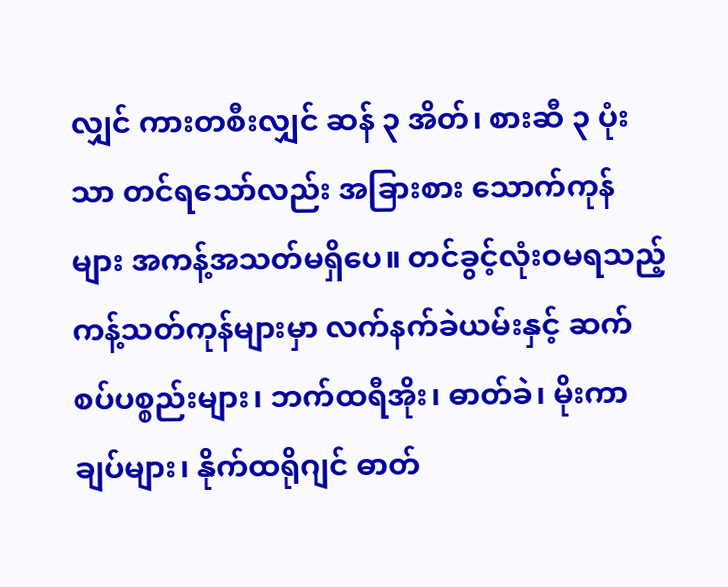လျှင် ကားတစီးလျှင် ဆန် ၃ အိတ်၊ စားဆီ ၃ ပုံးသာ တင်ရသော်လည်း အခြားစား သောက်ကုန်များ အကန့်အသတ်မရှိပေ။ တင်ခွင့်လုံးဝမရသည့် ကန့်သတ်ကုန်များမှာ လက်နက်ခဲယမ်းနှင့် ဆက်စပ်ပစ္စည်းများ၊ ဘက်ထရီအိုး၊ ဓာတ်ခဲ၊ မိုးကာချပ်များ၊ နိုက်ထရိုဂျင် ဓာတ်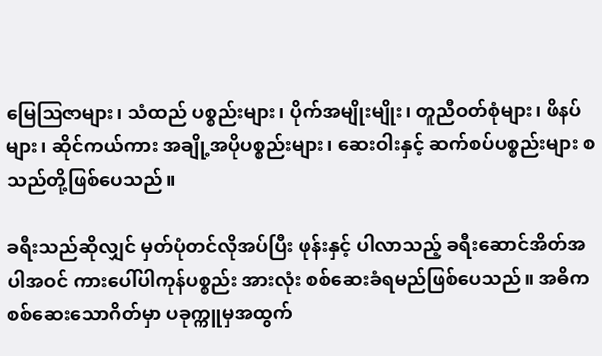မြေဩဇာများ၊ သံထည် ပစ္စည်းများ၊ ပိုက်အမျိုးမျိုး၊ တူညီဝတ်စုံများ၊ ဖိနပ်များ၊ ဆိုင်ကယ်ကား အချို့အပိုပစ္စည်းများ၊ ဆေးဝါးနှင့် ဆက်စပ်ပစ္စည်းများ စသည်တို့ဖြစ်ပေသည်။

ခရီးသည်ဆိုလျှင် မှတ်ပုံတင်လိုအပ်ပြီး ဖုန်းနှင့် ပါလာသည့် ခရီးဆောင်အိတ်အပါအဝင် ကားပေါ်ပါကုန်ပစ္စည်း အားလုံး စစ်ဆေးခံရမည်ဖြစ်ပေသည်။ အဓိက စစ်ဆေးသောဂိတ်မှာ ပခုက္ကူမှအထွက်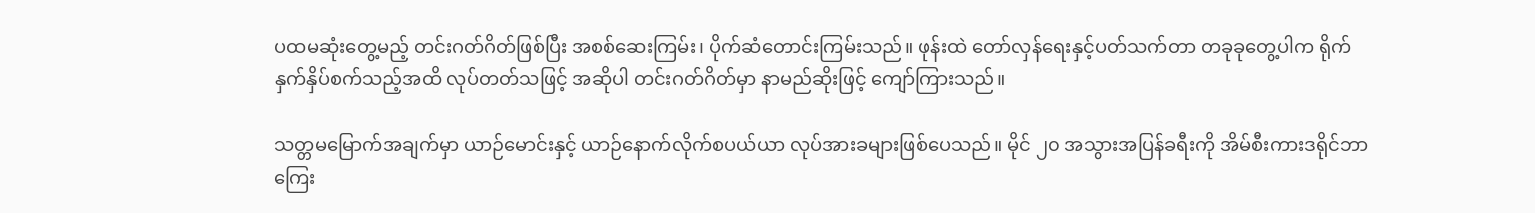ပထမဆုံးတွေ့မည့် တင်းဂတ်ဂိတ်ဖြစ်ပြီး အစစ်ဆေးကြမ်း၊ ပိုက်ဆံတောင်းကြမ်းသည်။ ဖုန်းထဲ တော်လှန်ရေးနှင့်ပတ်သက်တာ တခုခုတွေ့ပါက ရိုက်နှက်နှိပ်စက်သည့်အထိ လုပ်တတ်သဖြင့် အဆိုပါ တင်းဂတ်ဂိတ်မှာ နာမည်ဆိုးဖြင့် ကျော်ကြားသည်။

သတ္တမမြောက်အချက်မှာ ယာဉ်မောင်းနှင့် ယာဉ်နောက်လိုက်စပယ်ယာ လုပ်အားခများဖြစ်ပေသည်။ မိုင် ၂၀ အသွားအပြန်ခရီးကို အိမ်စီးကားဒရိုင်ဘာကြေး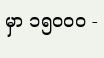မှာ ၁၅၀၀၀ -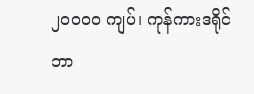၂၀၀၀၀ ကျပ်၊ ကုန်ကားဒရိုင်ဘာ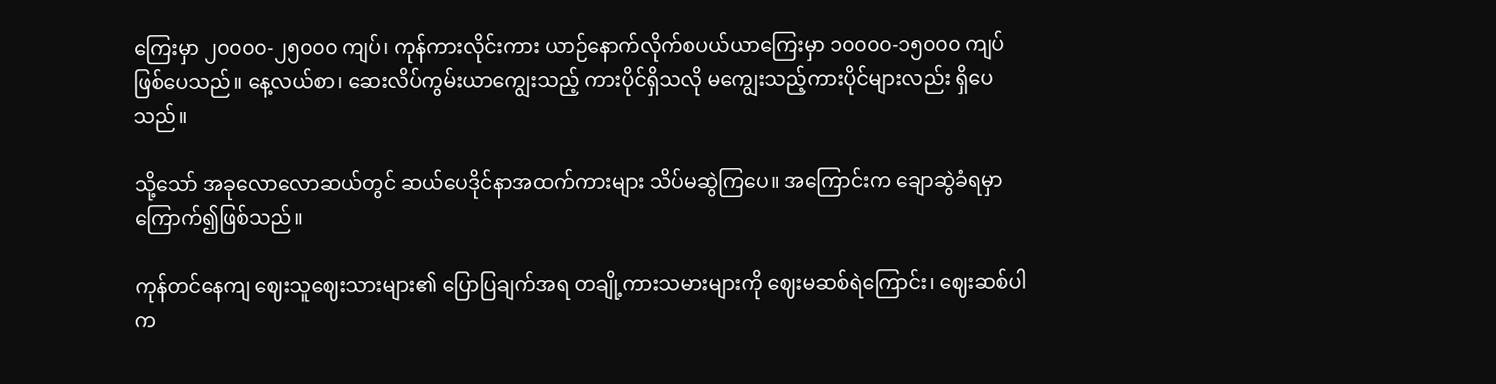ကြေးမှာ ၂၀၀၀၀-၂၅၀၀၀ ကျပ်၊ ကုန်ကားလိုင်းကား ယာဉ်နောက်လိုက်စပယ်ယာကြေးမှာ ၁၀၀၀၀-၁၅၀၀၀ ကျပ်ဖြစ်ပေသည်။ နေ့လယ်စာ၊ ဆေးလိပ်ကွမ်းယာကျွေးသည့် ကားပိုင်ရှိသလို မကျွေးသည့်ကားပိုင်များလည်း ရှိပေသည်။

သို့သော် အခုလောလောဆယ်တွင် ဆယ်ပေဒိုင်နာအထက်ကားများ သိပ်မဆွဲကြပေ။ အကြောင်းက ချောဆွဲခံရမှာ ကြောက်၍ဖြစ်သည်။

ကုန်တင်နေကျ ဈေးသူဈေးသားများ၏ ပြောပြချက်အရ တချို့ကားသမားများကို ဈေးမဆစ်ရဲကြောင်း၊ ဈေးဆစ်ပါက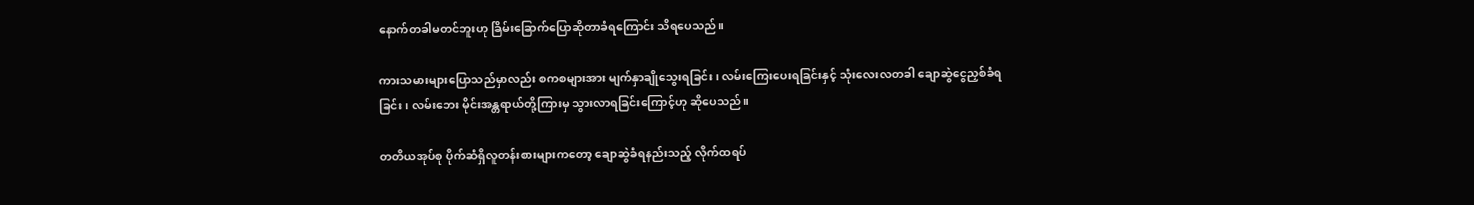နောက်တခါမတင်ဘူးဟု ခြိမ်းခြောက်ပြောဆိုတာခံရကြောင်း သိရပေသည်။

ကားသမားများပြောသည်မှာလည်း စကစများအား မျက်နှာချိုသွေးရခြင်း၊ လမ်းကြေးပေးရခြင်းနှင့် သုံးလေးလတခါ ချောဆွဲငွေညှစ်ခံရခြင်း၊ လမ်းဘေး မိုင်းအန္တရာယ်တို့ကြားမှ သွားလာရခြင်းကြောင့်ဟု ဆိုပေသည်။

တတိယအုပ်စု ပိုက်ဆံရှိလူတန်းစားများကတော့ ချောဆွဲခံရနည်းသည့် လိုက်ထရပ်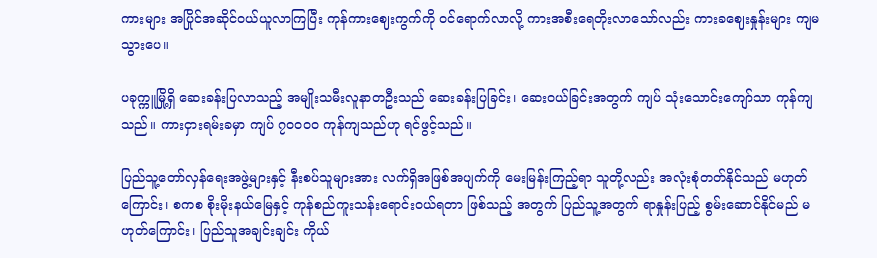ကားများ အပြိုင်အဆိုင်ဝယ်ယူလာကြပြီး ကုန်ကားဈေးကွက်ကို ဝင်ရောက်လာလို့ ကားအစီးရေတိုးလာသော်လည်း ကားခဈေးနှုန်းများ ကျမသွားပေ။

ပခုက္ကူမြို့ရှိ ဆေးခန်းပြလာသည့် အမျိုးသမီးလူနာတဦးသည် ဆေးခန်းပြခြင်း၊ ဆေးဝယ်ခြင်းအတွက် ကျပ် သုံးသောင်းကျော်သာ ကုန်ကျသည်။ ကားငှားရမ်းခမှာ ကျပ် ၇၀၀၀၀ ကုန်ကျသည်ဟု ရင်ဖွင့်သည်။

ပြည်သူ့‌တော်လှန်ရေးအဖွဲ့များနှင့် နီးစပ်သူများအား လက်ရှိအဖြစ်အပျက်ကို မေးမြန်းကြည့်ရာ သူတို့လည်း အလုံးစုံတတ်နိုင်သည် မဟုတ်ကြောင်း၊ စကစ စိုးမိုးနယ်မြေနှင့် ကုန်စည်ကူးသန်းရောင်းဝယ်ရတာ ဖြစ်သည့် အတွက် ပြည်သူ့အတွက် ရာနှုန်းပြည့် စွမ်းဆောင်နိုင်မည် မဟုတ်ကြောင်း၊ ပြည်သူအချင်းချင်း ကိုယ်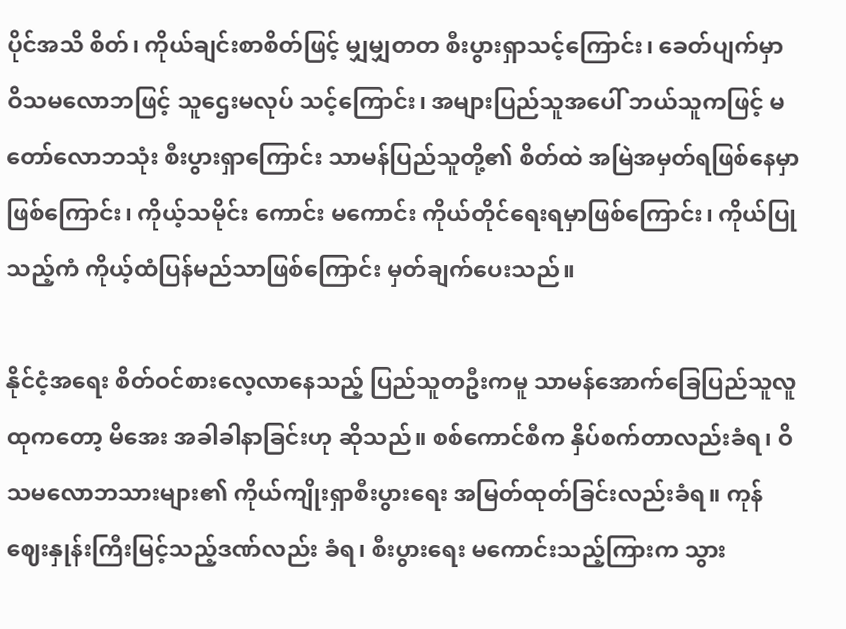ပိုင်အသိ စိတ်၊ ကိုယ်ချင်းစာစိတ်ဖြင့် မျှမျှတတ စီးပွားရှာသင့်ကြောင်း၊ ခေတ်ပျက်မှာ ဝိသမလောဘဖြင့် သူဌေးမလုပ် သင့်ကြောင်း၊ အများပြည်သူအပေါ် ဘယ်သူကဖြင့် မတော်လောဘသုံး စီးပွားရှာကြောင်း သာမန်ပြည်သူတို့၏ စိတ်ထဲ အမြဲအမှတ်ရဖြစ်နေမှာဖြစ်ကြောင်း၊ ကိုယ့်သမိုင်း ကောင်း မကောင်း ကိုယ်တိုင်ရေးရမှာဖြစ်ကြောင်း၊ ကိုယ်ပြုသည့်ကံ ကိုယ့်ထံပြန်မည်သာဖြစ်ကြောင်း မှတ်ချက်ပေးသည်။

နိုင်ငံ့အရေး စိတ်ဝင်စားလေ့လာနေသည့် ပြည်သူတဦးကမူ သာမန်အောက်ခြေပြည်သူလူထုကတော့ မိအေး အခါခါနာခြင်းဟု ဆိုသည်။ စစ်ကောင်စီက နှိပ်စက်တာလည်းခံရ၊ ဝိသမလောဘ‌သားများ၏ ကိုယ်ကျိုးရှာစီးပွားရေး အမြတ်ထုတ်ခြင်းလည်းခံရ။ ကုန်ဈေးနှုန်းကြီးမြင့်သည့်ဒဏ်လည်း ခံရ၊ စီးပွားရေး မကောင်းသည့်ကြားက သွား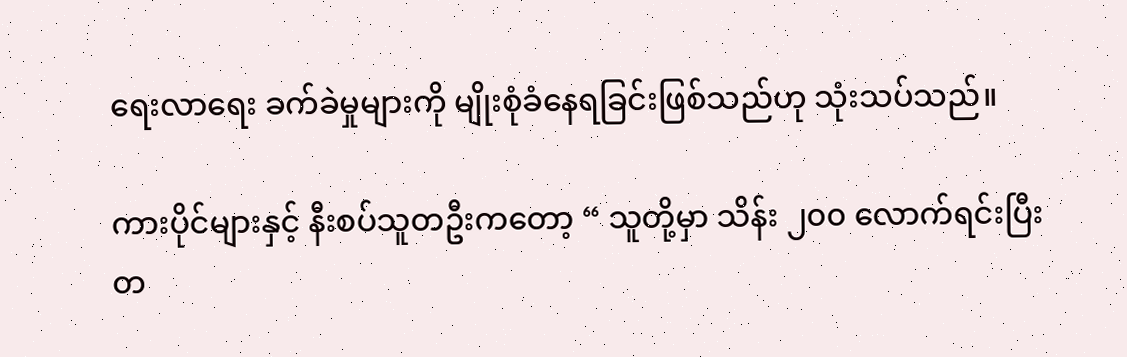ရေးလာရေး ခက်ခဲမှုများကို မျိုးစုံခံနေရခြင်းဖြစ်သည်ဟု သုံးသပ်သည်။

ကားပိုင်များနှင့် နီးစပ်သူတဦးကတော့ “ သူတို့မှာ သိန်း ၂၀၀ လောက်ရင်းပြီး တ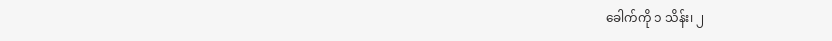ခေါက်ကို ၁ သိန်း၊ ၂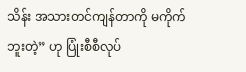သိန်း အသားတင်ကျန်တာကို မကိုက်ဘူးတဲ့” ဟု ပြုံးစီစီလုပ်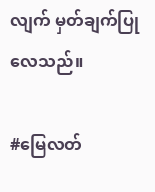လျက် မှတ်ချက်ပြုလေသည်။

#မြေလတ်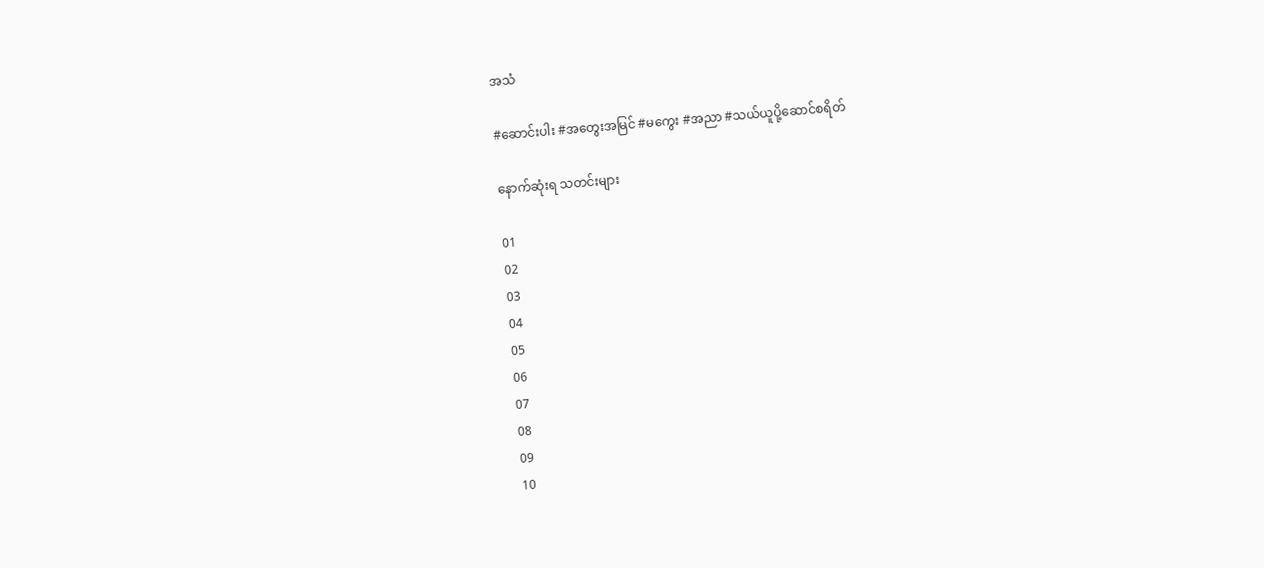အသံ

#ဆောင်းပါး #အတွေးအမြင် #မကွေး #အညာ #သယ်ယူပို့ဆောင်စရိတ်

နောက်ဆုံးရ သတင်းများ

01
02
03
04
05
06
07
08
09
10